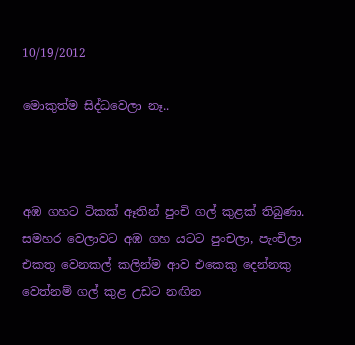10/19/2012

මොකුත්ම සිද්ධවෙලා නෑ..



අඹ ගහට ටිකක් ඈතින් පුංචි ගල් කුළක් තිබුණා. සමහර වෙලාවට අඹ ගහ යටට පුංචලා, පැංචිලා එකතු වෙනකල් කලින්ම ආව එකෙකු දෙන්නකු වෙත්නම් ගල් කුළ උඩට නඟින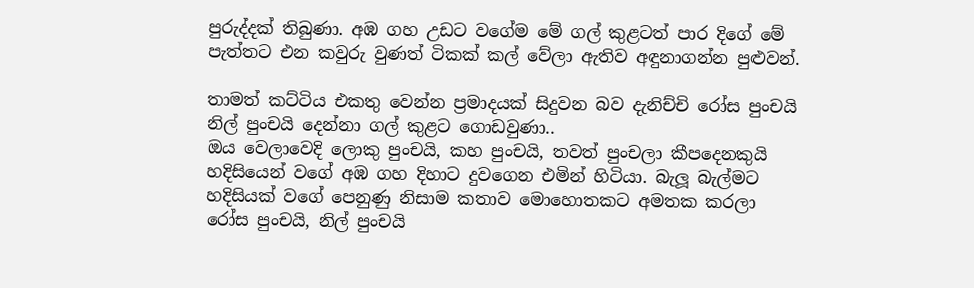පුරුද්දක් තිබුණා. අඹ ගහ උඩට වගේම මේ ගල් කුළටත් පාර දිගේ මේ පැත්තට එන කවුරු වුණත් ටිකක් කල් වේලා ඇතිව අඳුනාගන්න පුළුවන්.

තාමත් කට්ටිය එකතු වෙන්න ප්‍රමාදයක් සිදුවන බව දැනිච්චි රෝස පුංචයි නිල් පුංචයි දෙන්නා ගල් කුළට ගොඩවුණා..
ඔය වෙලාවෙදි ලොකු පුංචයි, කහ පුංචයි, තවත් පුංචලා කීපදෙනකුයි හදිසියෙන් වගේ අඹ ගහ දිහාට දුවගෙන එමින් හිටියා. බැලූ බැල්මට හදිසියක් වගේ පෙනුණු නිසාම කතාව මොහොතකට අමතක කරලා රෝස පුංචයි, නිල් පුංචයි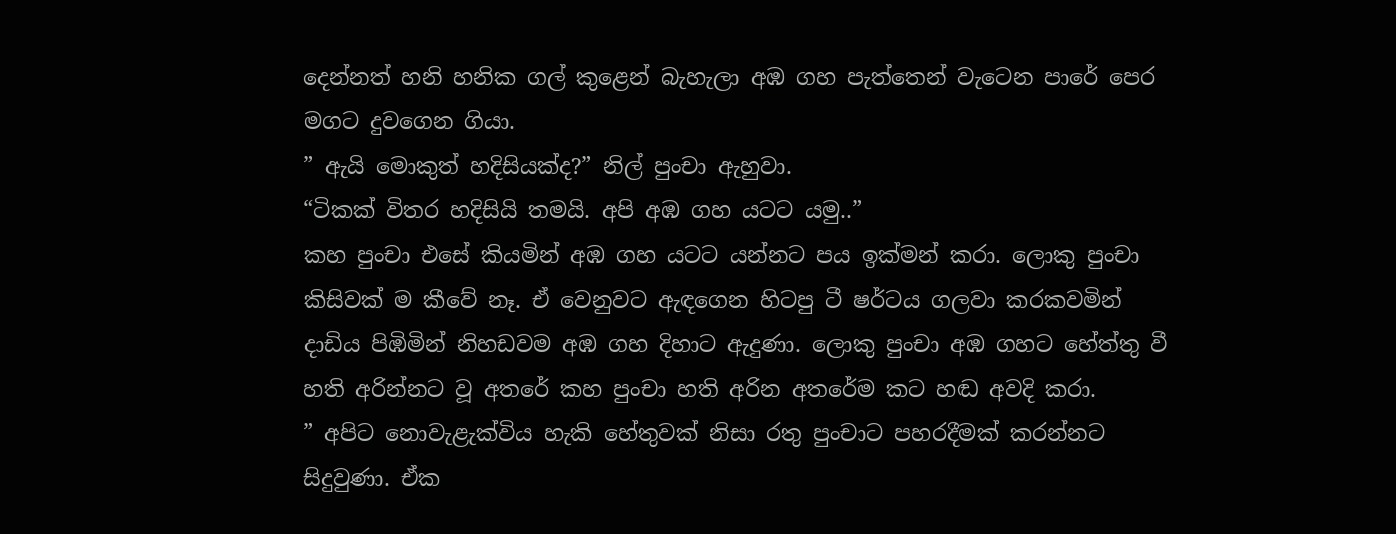දෙන්නත් හනි හනික ගල් කුළෙන් බැහැලා අඹ ගහ පැත්තෙන් වැටෙන පාරේ පෙර මගට දුවගෙන ගියා.
” ඇයි මොකුත් හදිසියක්ද?” නිල් පුංචා ඇහුවා.
“ටිකක් විතර හදිසියි තමයි. අපි අඹ ගහ යටට යමු..”
කහ පුංචා එසේ කියමින් අඹ ගහ යටට යන්නට පය ඉක්මන් කරා. ලොකු පුංචා කිසිවක් ම කීවේ නෑ. ඒ වෙනුවට ඇඳගෙන හිටපු ටී ෂර්ටය ගලවා කරකවමින් දාඩිය පිඹිමින් නිහඩවම අඹ ගහ දිහාට ඇදුණා. ලොකු පුංචා අඹ ගහට හේත්තු වී හති අරින්නට වූ අතරේ කහ පුංචා හති අරින අතරේම කට හඬ අවදි කරා.
” අපිට නොවැළැක්විය හැකි හේතුවක් නිසා රතු පුංචාට පහරදීමක් කරන්නට සිදුවුණා. ඒක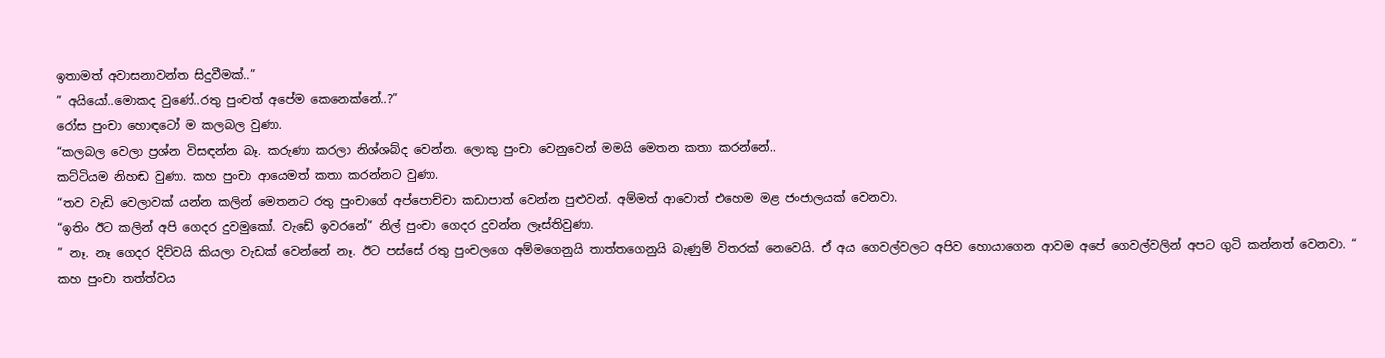ඉතාමත් අවාසනාවන්ත සිදුවීමක්..”
” අයියෝ..මොකද වුණේ..රතු පුංචත් අපේම කෙනෙක්නේ..?”
රෝස පුංචා හොඳටෝ ම කලබල වුණා.
“කලබල වෙලා ප්‍රශ්න විසඳන්න බෑ. කරුණා කරලා නිශ්ශබ්ද වෙන්න. ලොකු පුංචා වෙනුවෙන් මමයි මෙතන කතා කරන්නේ..
කට්ටියම නිහඬ වුණා. කහ පුංචා ආයෙමත් කතා කරන්නට වුණා.
“තව වැඩි වෙලාවක් යන්න කලින් මෙතනට රතු පුංචාගේ අප්පොච්චා කඩාපාත් වෙන්න පුළුවන්. අම්මත් ආවොත් එහෙම මළ ජංජාලයක් වෙනවා.
“ඉතිං ඊට කලින් අපි ගෙදර දුවමුකෝ. වැඩේ ඉවරනේ” නිල් පුංචා ගෙදර දුවන්න ලෑස්තිවුණා.
” නෑ. නෑ ගෙදර දිව්වයි කියලා වැඩක් වෙන්නේ නෑ. ඊට පස්සේ රතු පුංචලගෙ අම්මගෙනුයි තාත්තගෙනුයි බැණුම් විතරක් නෙවෙයි. ඒ අය ගෙවල්වලට අපිව හොයාගෙන ආවම අපේ ගෙවල්වලින් අපට ගුටි කන්නත් වෙනවා. “
කහ පුංචා තත්ත්වය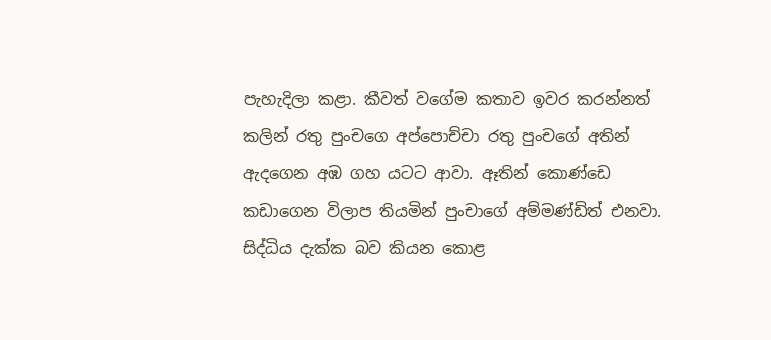පැහැදිලා කළා. කීවත් වගේම කතාව ඉවර කරන්නත් කලින් රතු පුංචගෙ අප්පොච්චා රතු පුංචගේ අතින් ඇදගෙන අඹ ගහ යටට ආවා. ඈතින් කොණ්ඩෙ කඩාගෙන විලාප තියමින් පුංචාගේ අම්මණ්ඩිත් එනවා. සිද්ධිය දැක්ක බව කියන ‍කොළ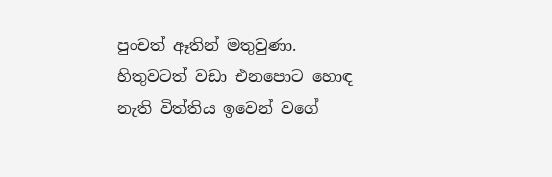පුංචත් ඈතින් මතුවුණා. හිතුවටත් වඩා එනපොට හොඳ නැති විත්තිය ඉවෙන් වගේ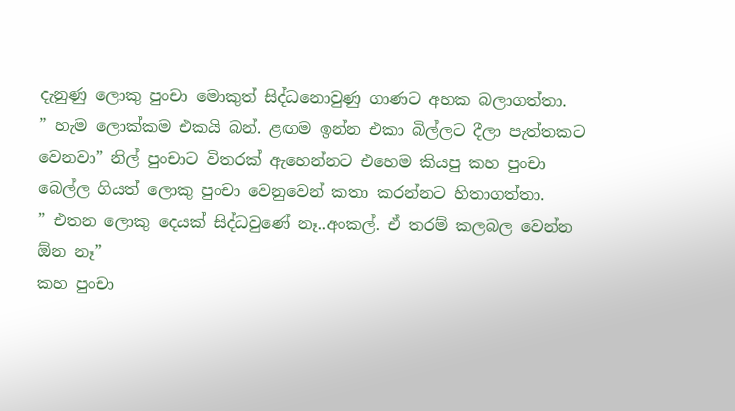දැනුණු ලොකු පුංචා මොකුත් සිද්ධනොවුණු ගාණට අහක බලාගත්තා.
” හැම ලොක්කම එකයි බන්. ළඟම ඉන්න එකා බිල්ලට දීලා පැත්තකට වෙනවා” නිල් පුංචාට විතරක් ඇහෙන්නට එහෙම කියපු කහ පුංචා බෙල්ල ගියත් ලොකු පුංචා වෙනුවෙන් කතා කරන්නට හිතාගත්තා.
” එතන ලොකු දෙයක් සිද්ධවුණේ නෑ..අංකල්. ඒ තරම් කලබල වෙන්න ඕන නෑ”
කහ පුංචා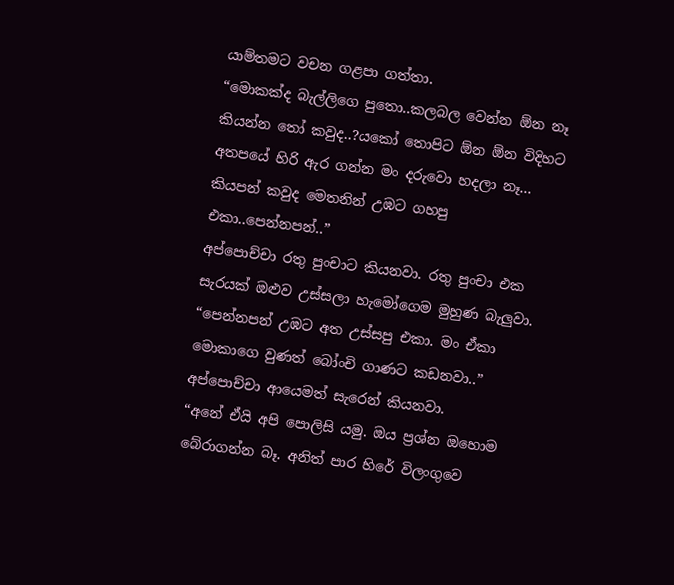යාම්තමට වචන ගළපා ගත්තා.
“මොකක්ද බැල්ලිගෙ පුතො..කලබල වෙන්න ඕන නෑ කියන්න තෝ කවුද..?යකෝ තොපිට ඕන ඕන විදිහට අතපයේ හිරි ඇර ගන්න මං දරුවො හදලා නෑ... කියපන් කවුද මෙතනින් උඹට ගහපු එකා..පෙන්නපන්..”
අප්පොච්චා රතු පුංචාට කියනවා. රතු පුංචා එක සැරයක් ඔළුව උස්සලා හැමෝගෙම මුහුණ බැලුවා.
“පෙන්නපන් උඹට අත උස්සපු එකා. මං ඒකා මොකාගෙ වුණත් බෝංචි ගාණට කඩනවා..”
අප්පොච්චා ආයෙමත් සැරෙන් කියනවා.
“අනේ ඒයි අපි පොලිසි යමු. ඔය ප්‍රශ්න ඔහොම බේරාගන්න බෑ. අනිත් පාර හිරේ විලංගුවෙ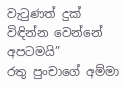වැටුණත් දුක් විඳින්න වෙන්නේ අපටමයි”
රතු පුංචාගේ අම්මා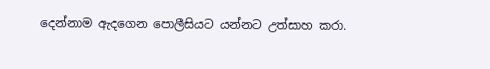දෙන්නාම ඇදගෙන පොලීසියට යන්නට උත්සාහ කරා.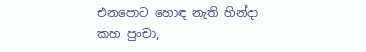එනපොට හොඳ නැති හින්දා කහ පුංචා,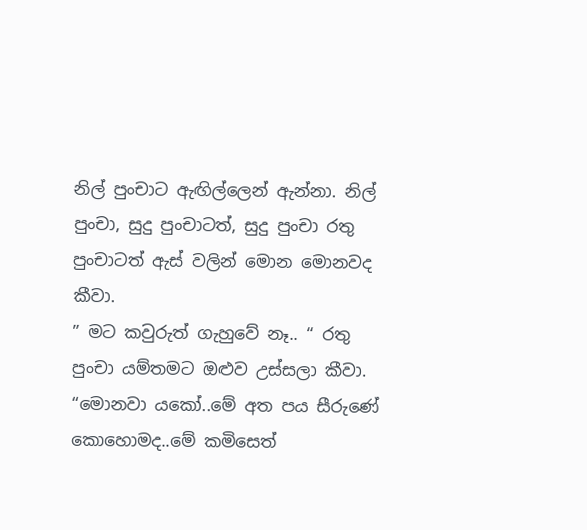නිල් පුංචාට ඇඟිල්ලෙන් ඇන්නා. නිල් පුංචා, සුදු පුංචාටත්, සුදු පුංචා රතු පුංචාටත් ඇස් වලින් මොන මොනවද කීවා.
” මට කවුරුත් ගැහුවේ නෑ.. “ රතු පුංචා යම්තමට ඔළුව උස්සලා කීවා.
“මොනවා යකෝ..මේ අත පය සීරුණේ කොහොමද..මේ කමිසෙත්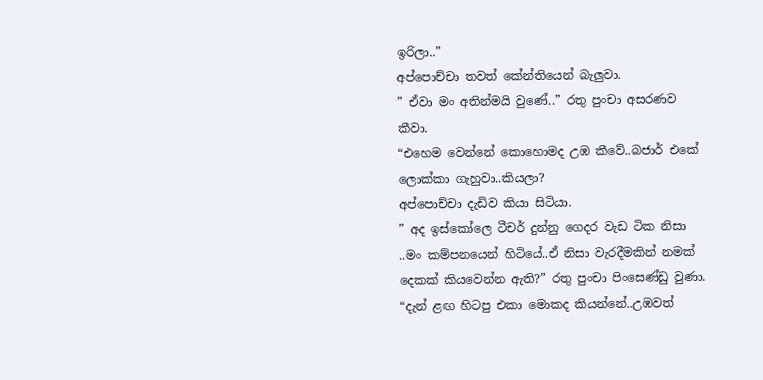ඉරිලා..”
අප්පොච්චා තවත් කේන්තියෙන් බැලුවා.
” ඒවා මං අතින්මයි වුණේ..” රතු පුංචා අසරණව කීවා.
“එහෙම වෙන්නේ කොහොමද උඹ කීවේ..බජාර් එකේ ලොක්කා ගැහුවා..කියලා?
අප්පොච්චා දැඩිව කියා සිටියා.
” අද ඉස්කෝලෙ ටීචර් දුන්නු ගෙදර වැඩ ටික නිසා ..මං කම්පනයෙන් හිටියේ..ඒ නිසා වැරදීමකින් නමක් දෙකක් කියවෙන්න ඇති?” රතු පුංචා පිංසෙණ්ඩු වුණා.
“දැන් ළඟ හිටපු එකා මොකද කියන්නේ..උඹවත්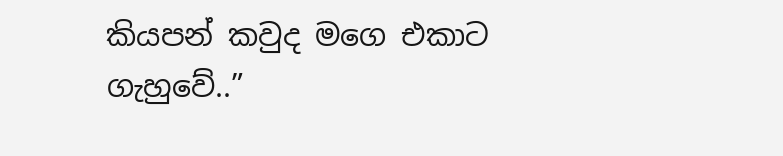කියපන් කවුද මගෙ එකාට ගැහුවේ..”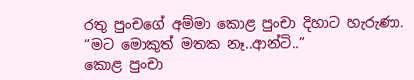රතු පුංචගේ අම්මා කොළ පුංචා දිහාට හැරුණා.
“මට මොකුත් මතක නෑ..ආන්ටි..”
කොළ පුංචා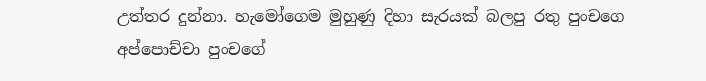උත්තර දුන්නා. හැමෝගෙම මුහුණු දිහා සැරයක් බලපු රතු පුංචගෙ අප්පොච්චා පුංචගේ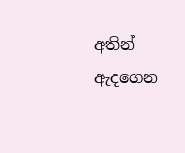අතින් ඇදගෙන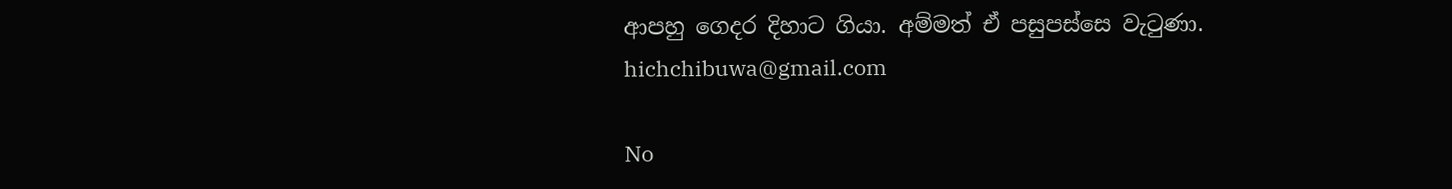ආපහු ගෙදර දිහාට ගියා. අම්මත් ඒ පසුපස්සෙ වැටුණා.
hichchibuwa@gmail.com

No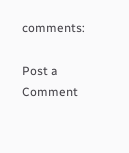comments:

Post a Comment